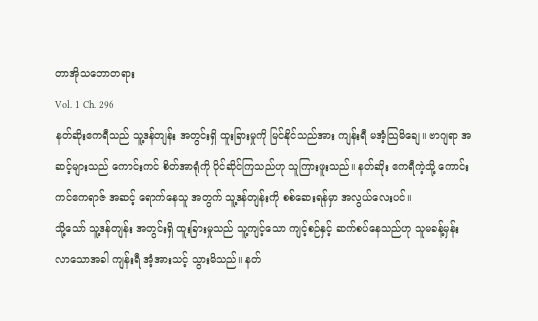တာအိုသဘောတရား
Vol. 1 Ch. 296
နတ်ဆိုးဧကရီသည် သူ့ဒန်တျန်း အတွင်းရှိ ထူးခြားမှုကို မြင်နိုင်သည်အား ကျန်းရီ မအံ့သြမိချေ။ ဗာဂျရာ အဆင့်များသည် ကောင်းကင် စိတ်အာရုံကို ပိုင်ဆိုင်ကြသည်ဟု သူကြားဖူးသည်။ နတ်ဆိုး ဧကရီကဲ့သို့ ကောင်းကင်ဧကရာဇ် အဆင့် ရောက်နေသူ အတွက် သူ့ဒန်တျန်းကို စစ်ဆေးရန်မှာ အလွယ်လေးပင်။
သို့သော် သူ့ဒန်တျန်း အတွင်းရှိ ထူးခြားမှုသည် သူ့ကျင့်သော ကျင့်စဉ်နှင့် ဆက်စပ်နေသည်ဟု သူမခန့်မှန်း လာသောအခါ ကျန်းရီ အံ့အားသင့် သွားမိသည်။ နတ်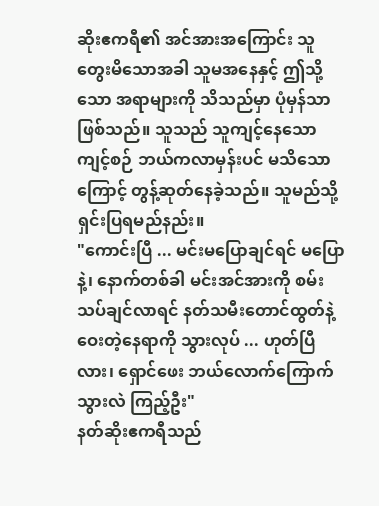ဆိုးဧကရီ၏ အင်အားအကြောင်း သူတွေးမိသောအခါ သူမအနေနှင့် ဤသို့သော အရာများကို သိသည်မှာ ပုံမှန်သာဖြစ်သည်။ သူသည် သူကျင့်နေသော ကျင့်စဉ် ဘယ်ကလာမှန်းပင် မသိသောကြောင့် တွန့်ဆုတ်နေခဲ့သည်။ သူမည်သို့ ရှင်းပြရမည်နည်း။
"ကောင်းပြီ ... မင်းမပြောချင်ရင် မပြောနဲ့၊ နောက်တစ်ခါ မင်းအင်အားကို စမ်းသပ်ချင်လာရင် နတ်သမီးတောင်ထွတ်နဲ့ ဝေးတဲ့နေရာကို သွားလုပ် ... ဟုတ်ပြီလား၊ ရှောင်ဖေး ဘယ်လောက်ကြောက်သွားလဲ ကြည့်ဦး"
နတ်ဆိုးဧကရီသည်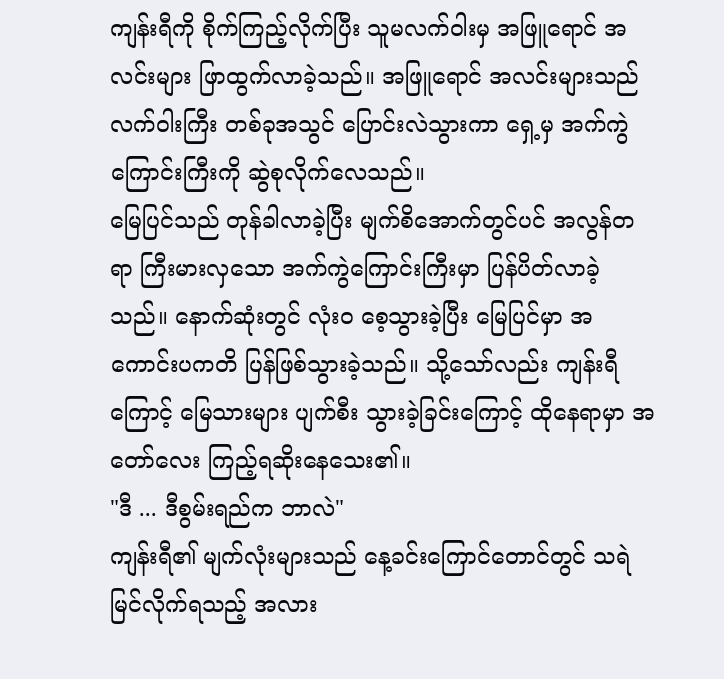ကျန်းရီကို စိုက်ကြည့်လိုက်ပြီး သူမလက်ဝါးမှ အဖြူရောင် အလင်းများ ဖြာထွက်လာခဲ့သည်။ အဖြူရောင် အလင်းများသည် လက်ဝါးကြီး တစ်ခုအသွင် ပြောင်းလဲသွားကာ ရှေ့မှ အက်ကွဲကြောင်းကြီးကို ဆွဲစုလိုက်လေသည်။
မြေပြင်သည် တုန်ခါလာခဲ့ပြီး မျက်စိအောက်တွင်ပင် အလွန်တရာ ကြီးမားလှသော အက်ကွဲကြောင်းကြီးမှာ ပြန်ပိတ်လာခဲ့သည်။ နောက်ဆုံးတွင် လုံးဝ စေ့သွားခဲ့ပြီး မြေပြင်မှာ အကောင်းပကတိ ပြန်ဖြစ်သွားခဲ့သည်။ သို့သော်လည်း ကျန်းရီကြောင့် မြေသားများ ပျက်စီး သွားခဲ့ခြင်းကြောင့် ထိုနေရာမှာ အတော်လေး ကြည့်ရဆိုးနေသေး၏။
"ဒီ ... ဒီစွမ်းရည်က ဘာလဲ"
ကျန်းရီ၏ မျက်လုံးများသည် နေ့ခင်းကြောင်တောင်တွင် သရဲ မြင်လိုက်ရသည့် အလား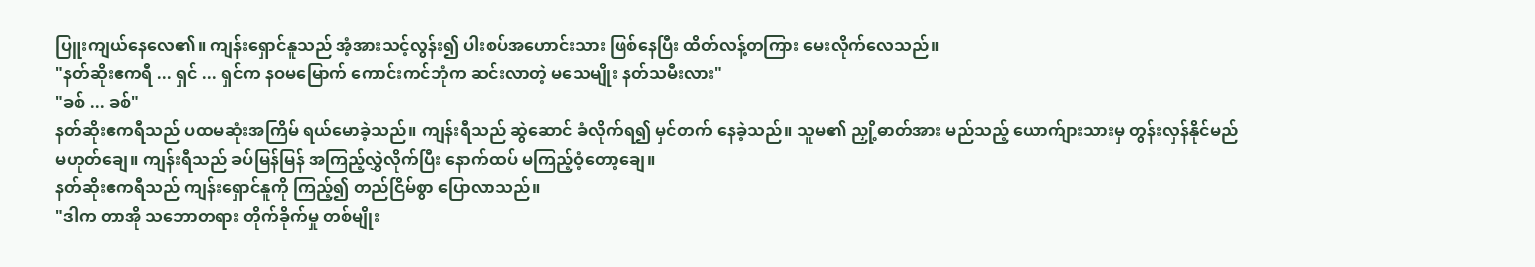ပြူးကျယ်နေလေ၏။ ကျန်းရှောင်နူသည် အံ့အားသင့်လွန်း၍ ပါးစပ်အဟောင်းသား ဖြစ်နေပြီး ထိတ်လန့်တကြား မေးလိုက်လေသည်။
"နတ်ဆိုးဧကရီ ... ရှင် ... ရှင်က နဝမမြောက် ကောင်းကင်ဘုံက ဆင်းလာတဲ့ မသေမျိုး နတ်သမီးလား"
"ခစ် ... ခစ်"
နတ်ဆိုးဧကရီသည် ပထမဆုံးအကြိမ် ရယ်မောခဲ့သည်။ ကျန်းရီသည် ဆွဲဆောင် ခံလိုက်ရ၍ မှင်တက် နေခဲ့သည်။ သူမ၏ ညှို့ဓာတ်အား မည်သည့် ယောက်ျားသားမှ တွန်းလှန်နိုင်မည် မဟုတ်ချေ။ ကျန်းရီသည် ခပ်မြန်မြန် အကြည့်လွှဲလိုက်ပြီး နောက်ထပ် မကြည့်ဝံ့တော့ချေ။
နတ်ဆိုးဧကရီသည် ကျန်းရှောင်နူကို ကြည့်၍ တည်ငြိမ်စွာ ပြောလာသည်။
"ဒါက တာအို သဘောတရား တိုက်ခိုက်မှု တစ်မျိုး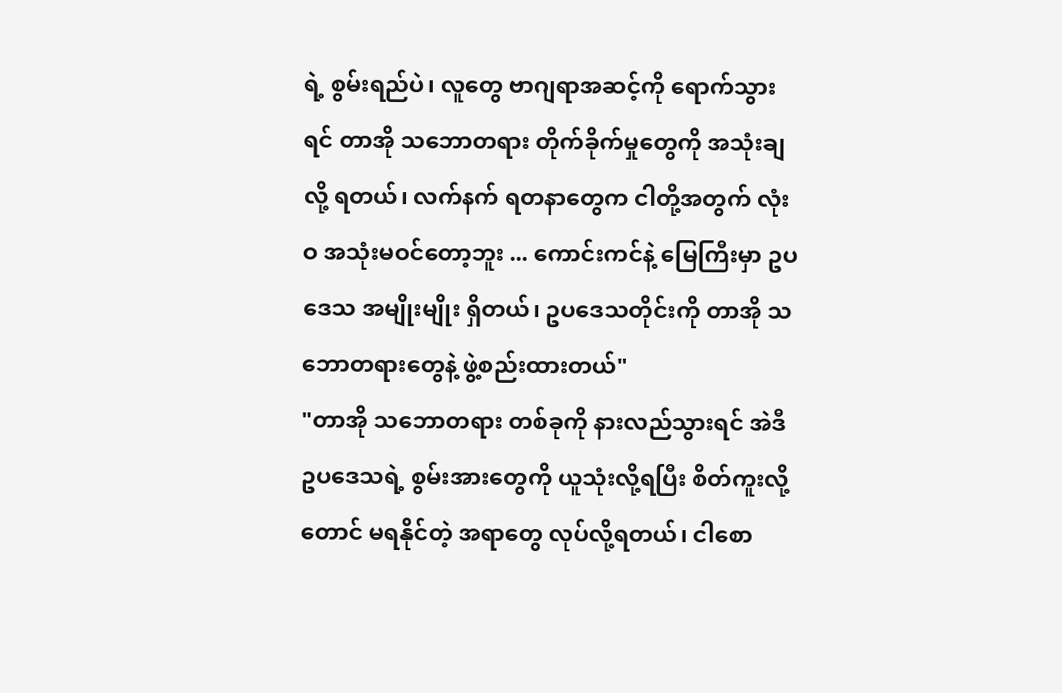ရဲ့ စွမ်းရည်ပဲ၊ လူတွေ ဗာဂျရာအဆင့်ကို ရောက်သွားရင် တာအို သဘောတရား တိုက်ခိုက်မှုတွေကို အသုံးချလို့ ရတယ်၊ လက်နက် ရတနာတွေက ငါတို့အတွက် လုံးဝ အသုံးမဝင်တော့ဘူး ... ကောင်းကင်နဲ့ မြေကြီးမှာ ဥပဒေသ အမျိုးမျိုး ရှိတယ်၊ ဥပဒေသတိုင်းကို တာအို သဘောတရားတွေနဲ့ ဖွဲ့စည်းထားတယ်"
"တာအို သဘောတရား တစ်ခုကို နားလည်သွားရင် အဲဒီဥပဒေသရဲ့ စွမ်းအားတွေကို ယူသုံးလို့ရပြီး စိတ်ကူးလို့တောင် မရနိုင်တဲ့ အရာတွေ လုပ်လို့ရတယ်၊ ငါစော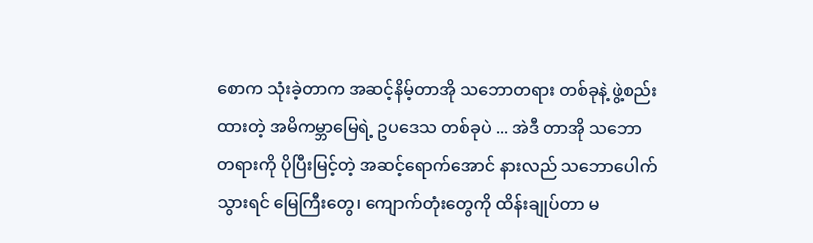စောက သုံးခဲ့တာက အဆင့်နိမ့်တာအို သဘောတရား တစ်ခုနဲ့ ဖွဲ့စည်းထားတဲ့ အမိကမ္ဘာမြေရဲ့ ဥပဒေသ တစ်ခုပဲ ... အဲဒီ တာအို သဘောတရားကို ပိုပြီးမြင့်တဲ့ အဆင့်ရောက်အောင် နားလည် သဘောပေါက်သွားရင် မြေကြီးတွေ၊ ကျောက်တုံးတွေကို ထိန်းချုပ်တာ မ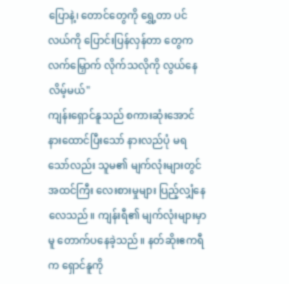ပြောနဲ့၊ တောင်တွေကို ရွှေ့တာ ပင်လယ်ကို ပြောင်းပြန်လှန်တာ တွေက လက်မြှောက် လိုက်သလိုကို လွယ်နေလိမ့်မယ်"
ကျန်းရှောင်နူသည် စကားဆုံးအောင် နားထောင်ပြီးသော် နားလည်ပုံ မရသော်လည်း သူမ၏ မျက်လုံးများတွင် အထင်ကြီး လေးစားမှုများ ပြည့်လျှံနေလေသည်။ ကျန်းရီ၏ မျက်လုံးများမှာမူ တောက်ပနေခဲ့သည်။ နတ်ဆိုးဧကရီက ရှောင်နူကို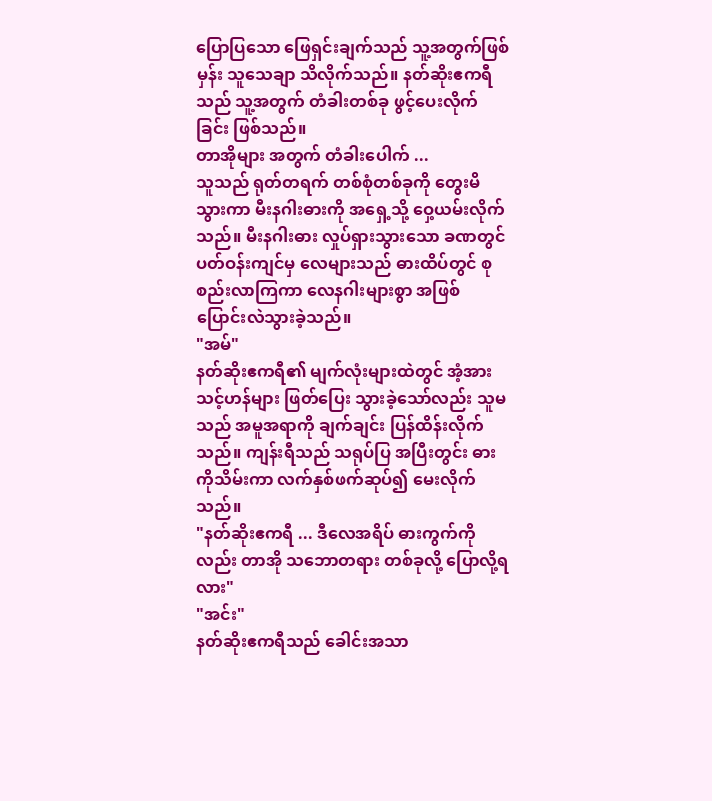ပြောပြသော ဖြေရှင်းချက်သည် သူ့အတွက်ဖြစ်မှန်း သူသေချာ သိလိုက်သည်။ နတ်ဆိုးဧကရီသည် သူ့အတွက် တံခါးတစ်ခု ဖွင့်ပေးလိုက်ခြင်း ဖြစ်သည်။
တာအိုများ အတွက် တံခါးပေါက် ...
သူသည် ရုတ်တရက် တစ်စုံတစ်ခုကို တွေးမိသွားကာ မီးနဂါးဓားကို အရှေ့သို့ ဝှေ့ယမ်းလိုက်သည်။ မီးနဂါးဓား လှုပ်ရှားသွားသော ခဏတွင် ပတ်ဝန်းကျင်မှ လေများသည် ဓားထိပ်တွင် စုစည်းလာကြကာ လေနဂါးများစွာ အဖြစ် ပြောင်းလဲသွားခဲ့သည်။
"အမ်"
နတ်ဆိုးဧကရီ၏ မျက်လုံးများထဲတွင် အံ့အားသင့်ဟန်များ ဖြတ်ပြေး သွားခဲ့သော်လည်း သူမသည် အမူအရာကို ချက်ချင်း ပြန်ထိန်းလိုက်သည်။ ကျန်းရီသည် သရုပ်ပြ အပြီးတွင်း ဓားကိုသိမ်းကာ လက်နှစ်ဖက်ဆုပ်၍ မေးလိုက်သည်။
"နတ်ဆိုးဧကရီ ... ဒီလေအရိပ် ဓားကွက်ကိုလည်း တာအို သဘောတရား တစ်ခုလို့ ပြောလို့ရလား"
"အင်း"
နတ်ဆိုးဧကရီသည် ခေါင်းအသာ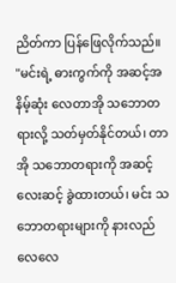ညိတ်ကာ ပြန်ဖြေလိုက်သည်။
"မင်းရဲ့ ဓားကွက်ကို အဆင့်အနိမ့်ဆုံး လေတာအို သဘောတရားလို့ သတ်မှတ်နိုင်တယ်၊ တာအို သဘောတရားကို အဆင့်လေးဆင့် ခွဲထားတယ်၊ မင်း သဘောတရားများကို နားလည်လေလေ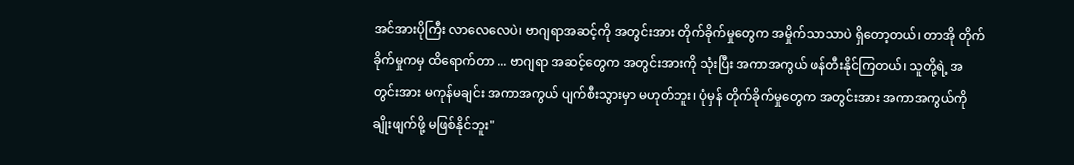အင်အားပိုကြီး လာလေလေပဲ၊ ဗာဂျရာအဆင့်ကို အတွင်းအား တိုက်ခိုက်မှုတွေက အမှိုက်သာသာပဲ ရှိတော့တယ်၊ တာအို တိုက်ခိုက်မှုကမှ ထိရောက်တာ ... ဗာဂျရာ အဆင့်တွေက အတွင်းအားကို သုံးပြီး အကာအကွယ် ဖန်တီးနိုင်ကြတယ်၊ သူတို့ရဲ့ အတွင်းအား မကုန်မချင်း အကာအကွယ် ပျက်စီးသွားမှာ မဟုတ်ဘူး၊ ပုံမှန် တိုက်ခိုက်မှုတွေက အတွင်းအား အကာအကွယ်ကို ချိုးဖျက်ဖို့ မဖြစ်နိုင်ဘူး"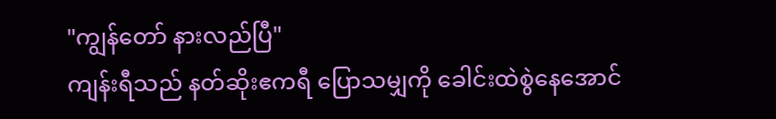"ကျွန်တော် နားလည်ပြီ"
ကျန်းရီသည် နတ်ဆိုးဧကရီ ပြောသမျှကို ခေါင်းထဲစွဲနေအောင်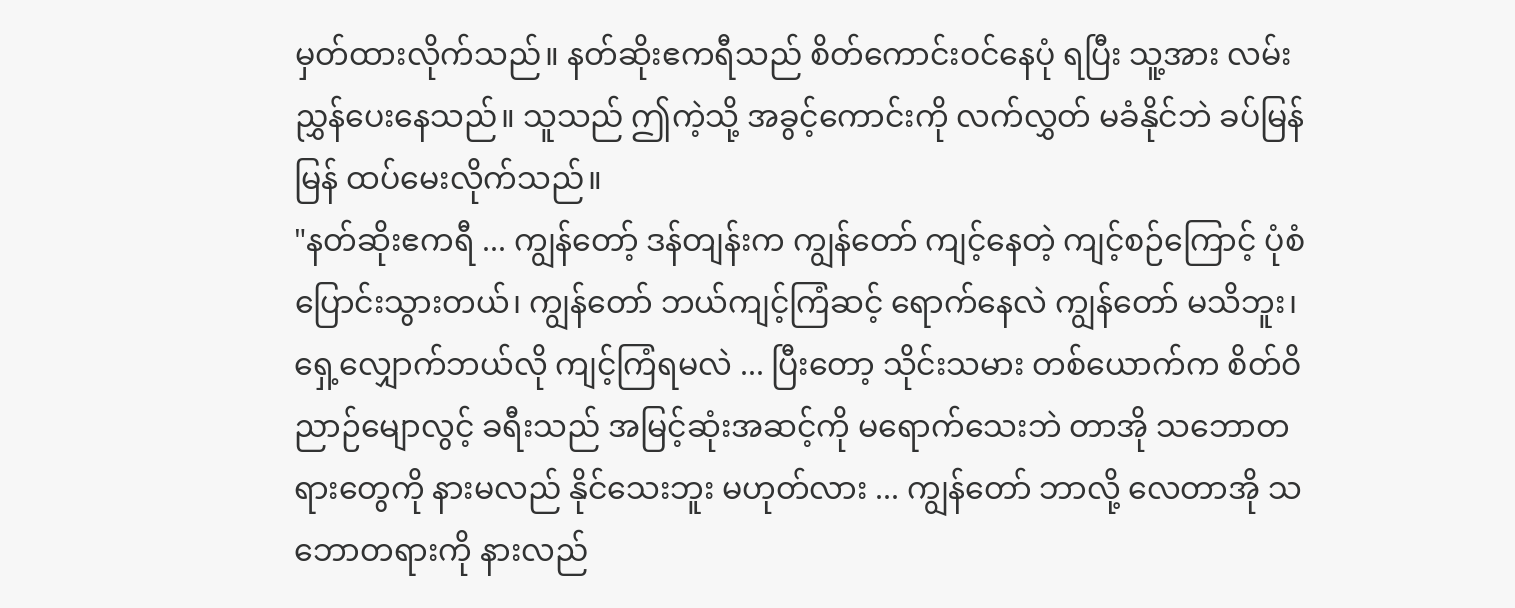မှတ်ထားလိုက်သည်။ နတ်ဆိုးဧကရီသည် စိတ်ကောင်းဝင်နေပုံ ရပြီး သူ့အား လမ်းညွှန်ပေးနေသည်။ သူသည် ဤကဲ့သို့ အခွင့်ကောင်းကို လက်လွှတ် မခံနိုင်ဘဲ ခပ်မြန်မြန် ထပ်မေးလိုက်သည်။
"နတ်ဆိုးဧကရီ ... ကျွန်တော့် ဒန်တျန်းက ကျွန်တော် ကျင့်နေတဲ့ ကျင့်စဉ်ကြောင့် ပုံစံပြောင်းသွားတယ်၊ ကျွန်တော် ဘယ်ကျင့်ကြံဆင့် ရောက်နေလဲ ကျွန်တော် မသိဘူး၊ ရှေ့လျှောက်ဘယ်လို ကျင့်ကြံရမလဲ ... ပြီးတော့ သိုင်းသမား တစ်ယောက်က စိတ်ဝိညာဉ်မျောလွင့် ခရီးသည် အမြင့်ဆုံးအဆင့်ကို မရောက်သေးဘဲ တာအို သဘောတရားတွေကို နားမလည် နိုင်သေးဘူး မဟုတ်လား ... ကျွန်တော် ဘာလို့ လေတာအို သဘောတရားကို နားလည်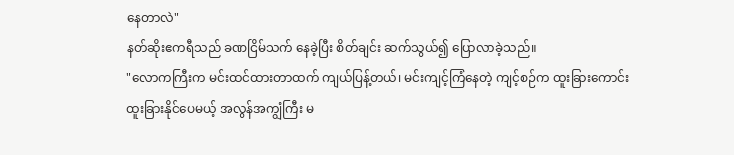နေတာလဲ"
နတ်ဆိုးဧကရီသည် ခဏငြိမ်သက် နေခဲ့ပြီး စိတ်ချင်း ဆက်သွယ်၍ ပြောလာခဲ့သည်။
"လောကကြီးက မင်းထင်ထားတာထက် ကျယ်ပြန့်တယ်၊ မင်းကျင့်ကြံနေတဲ့ ကျင့်စဉ်က ထူးခြားကောင်း ထူးခြားနိုင်ပေမယ့် အလွန်အကျွံကြီး မ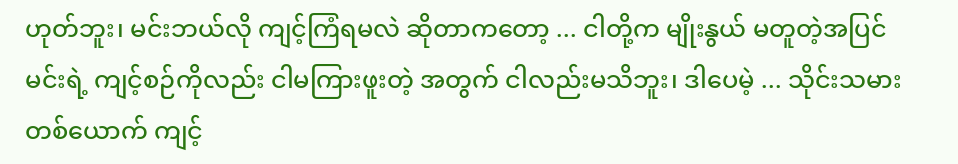ဟုတ်ဘူး၊ မင်းဘယ်လို ကျင့်ကြံရမလဲ ဆိုတာကတော့ ... ငါတို့က မျိုးနွယ် မတူတဲ့အပြင် မင်းရဲ့ ကျင့်စဉ်ကိုလည်း ငါမကြားဖူးတဲ့ အတွက် ငါလည်းမသိဘူး၊ ဒါပေမဲ့ ... သိုင်းသမားတစ်ယောက် ကျင့်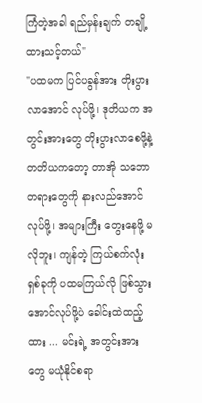ကြံတဲ့အခါ ရည်မှန်းချက် တချို့ ထားသင့်တယ်"
"ပထမက ပြင်ပခွန်အား တိုးပွားလာအောင် လုပ်ဖို့၊ ဒုတိယက အတွင်းအားတွေ တိုးပွားလာစေဖို့နဲ့ တတိယကတော့ တာအို သဘောတရားတွေကို နားလည်အောင် လုပ်ဖို့၊ အများကြီး တွေးနေဖို့ မလိုဘူး၊ ကျန်တဲ့ ကြယ်စက်လုံး ရှစ်ခုကို ပထမကြယ်လို ဖြစ်သွားအောင်လုပ်ဖို့ပဲ ခေါင်းထဲထည့်ထား ... မင်းရဲ့ အတွင်းအားတွေ မယုံနိုင်စရာ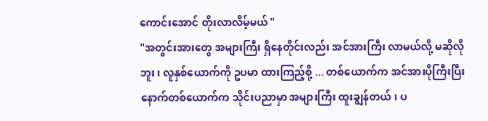ကောင်းအောင် တိုးလာလိမ့်မယ် "
"အတွင်းအားတွေ အများကြီး ရှိနေတိုင်းလည်း အင်အားကြီး လာမယ်လို့ မဆိုလိုဘူး၊ လူနှစ်ယောက်ကို ဥပမာ ထားကြည့်စို့ ... တစ်ယောက်က အင်အားပိုကြီးပြီး နောက်တစ်ယောက်က သိုင်းပညာမှာ အများကြီး ထူးချွန်တယ်၊ ပ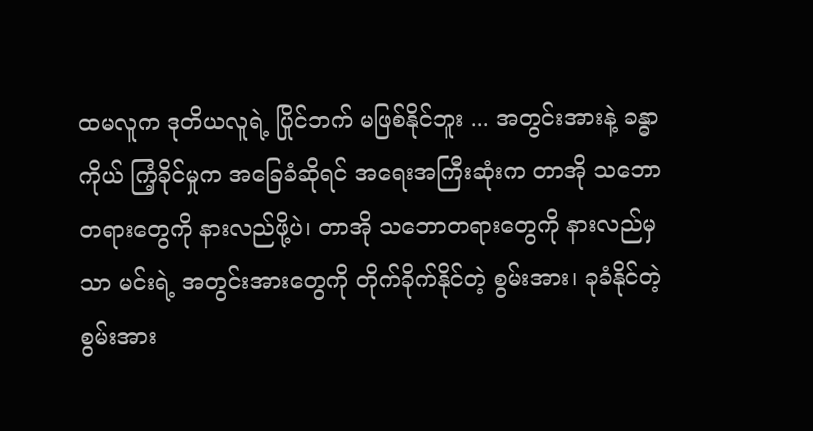ထမလူက ဒုတိယလူရဲ့ ပြိုင်ဘက် မဖြစ်နိုင်ဘူး ... အတွင်းအားနဲ့ ခန္ဓာကိုယ် ကြံ့ခိုင်မှုက အခြေခံဆိုရင် အရေးအကြီးဆုံးက တာအို သဘောတရားတွေကို နားလည်ဖို့ပဲ၊ တာအို သဘောတရားတွေကို နားလည်မှသာ မင်းရဲ့ အတွင်းအားတွေကို တိုက်ခိုက်နိုင်တဲ့ စွမ်းအား၊ ခုခံနိုင်တဲ့ စွမ်းအား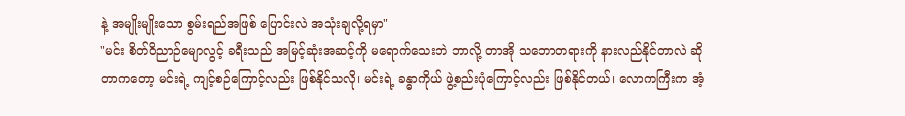နဲ့ အမျိုးမျိုးသော စွမ်းရည်အဖြစ် ပြောင်းလဲ အသုံးချလို့ရမှာ"
"မင်း စိတ်ဝိညာဉ်မျောလွင့် ခရီးသည် အမြင့်ဆုံးအဆင့်ကို မရောက်သေးဘဲ ဘာလို့ တာအို သဘောတရားကို နားလည်နိုင်တာလဲ ဆိုတာကတော့ မင်းရဲ့ ကျင့်စဉ်ကြောင့်လည်း ဖြစ်နိုင်သလို၊ မင်းရဲ့ ခန္ဓာကိုယ် ဖွဲ့စည်းပုံကြောင့်လည်း ဖြစ်နိုင်တယ်၊ လောကကြီးက အံ့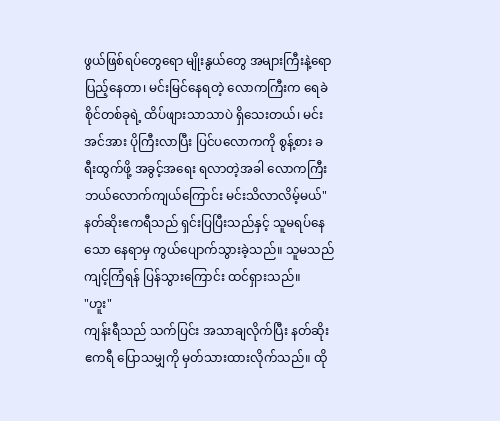ဖွယ်ဖြစ်ရပ်တွေရော မျိုးနွယ်တွေ အများကြီးနဲ့ရော ပြည့်နေတာ၊ မင်းမြင်နေရတဲ့ လောကကြီးက ရေခဲစိုင်တစ်ခုရဲ့ ထိပ်ဖျားသာသာပဲ ရှိသေးတယ်၊ မင်းအင်အား ပိုကြီးလာပြီး ပြင်ပလောကကို စွန့်စား ခရီးထွက်ဖို့ အခွင့်အရေး ရလာတဲ့အခါ လောကကြီး ဘယ်လောက်ကျယ်ကြောင်း မင်းသိလာလိမ့်မယ်"
နတ်ဆိုးဧကရီသည် ရှင်းပြပြီးသည်နှင့် သူမရပ်နေသော နေရာမှ ကွယ်ပျောက်သွားခဲ့သည်။ သူမသည် ကျင့်ကြံရန် ပြန်သွားကြောင်း ထင်ရှားသည်။
"ဟူး"
ကျန်းရီသည် သက်ပြင်း အသာချလိုက်ပြီး နတ်ဆိုးဧကရီ ပြောသမျှကို မှတ်သားထားလိုက်သည်။ ထို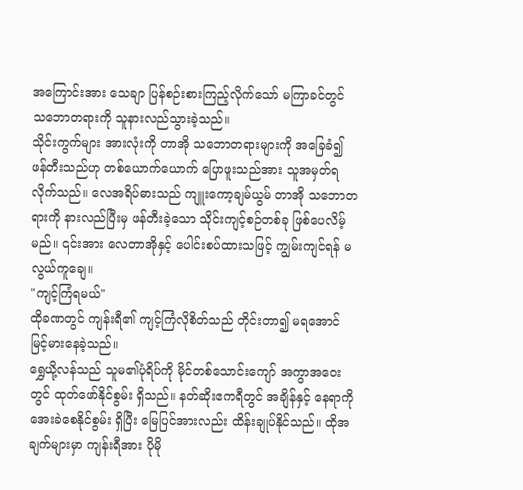အကြောင်းအား သေချာ ပြန်စဉ်းစားကြည့်လိုက်သော် မကြာခင်တွင် သဘောတရားကို သူနားလည်သွားခဲ့သည်။
သိုင်းကွက်များ အားလုံးကို တာအို သဘောတရားများကို အခြေခံ၍ ဖန်တီးသည်ဟု တစ်ယောက်ယောက် ပြောဖူးသည်အား သူအမှတ်ရလိုက်သည်။ လေအရိပ်ဓားသည် ကျူးကော့ချမ်ယွမ် တာအို သဘောတရားကို နားလည်ပြီးမှ ဖန်တီးခဲ့သော သိုင်းကျင့်စဉ်တစ်ခု ဖြစ်ပေလိမ့်မည်။ ၎င်းအား လေတာအိုနှင့် ပေါင်းစပ်ထားသဖြင့် ကျွမ်းကျင်ရန် မလွယ်ကူချေ။
"ကျင့်ကြံရမယ်"
ထိုခဏတွင် ကျန်းရီ၏ ကျင့်ကြံလိုစိတ်သည် တိုင်းတာ၍ မရအောင် မြင့်မားနေခဲ့သည်။
ရွှေယို့လန်သည် သူမ၏ပုံရိပ်ကို မိုင်တစ်သောင်းကျော် အကွာအဝေးတွင် ထုတ်ဖော်နိုင်စွမ်း ရှိသည်။ နတ်ဆိုးဧကရီတွင် အချိန်နှင့် နေရာကို အေးခဲစေနိုင်စွမ်း ရှိပြီး မြေပြင်အားလည်း ထိန်းချုပ်နိုင်သည်။ ထိုအချက်များမှာ ကျန်းရီအား ပိုမို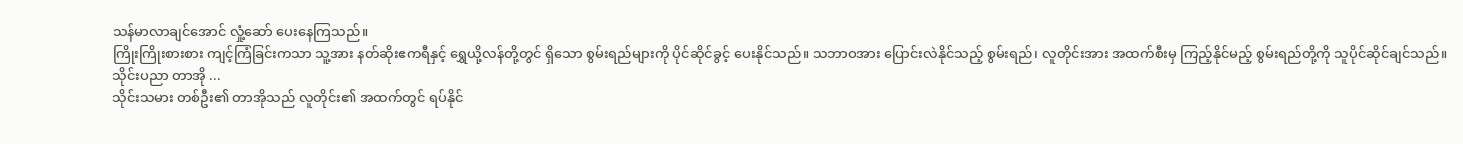သန်မာလာချင်အောင် လှုံ့ဆော် ပေးနေကြသည်။
ကြိုးကြိုးစားစား ကျင့်ကြံခြင်းကသာ သူ့အား နတ်ဆိုးဧကရီနှင့် ရွှေယို့လန်တို့တွင် ရှိသော စွမ်းရည်များကို ပိုင်ဆိုင်ခွင့် ပေးနိုင်သည်။ သဘာဝအား ပြောင်းလဲနိုင်သည့် စွမ်းရည်၊ လူတိုင်းအား အထက်စီးမှ ကြည့်နိုင်မည့် စွမ်းရည်တို့ကို သူပိုင်ဆိုင်ချင်သည်။
သိုင်းပညာ တာအို ...
သိုင်းသမား တစ်ဦး၏ တာအိုသည် လူတိုင်း၏ အထက်တွင် ရပ်နိုင်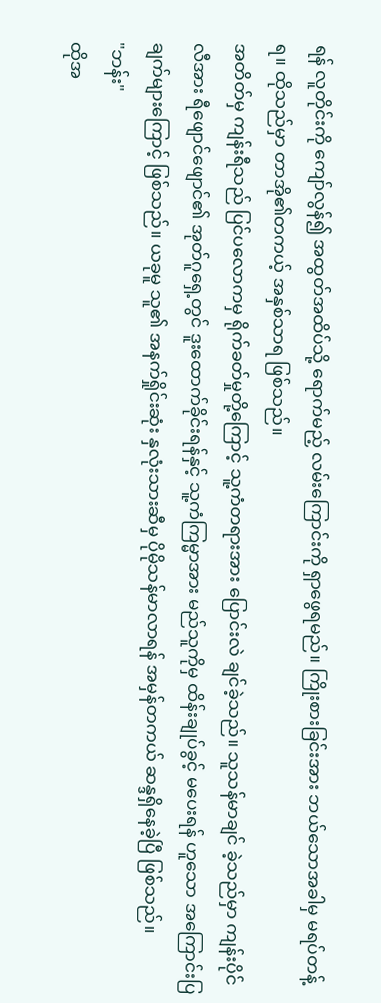ရန် လူတိုင်းကို ကျော်လွန်၍ အထွတ်အထိပ်သို့ ရောက်မည့် လမ်းကြောင်းကို ရှာဖွေရမည်။ ကြိုးစားခြင်းအား ဘယ်သောအခါမှ မရပ်တန့်ရ။ ထိုသည်မှာ တာအို၏တကယ့် အနှစ်သာရ ဖြစ်သည်။
အတိတ်မှ ကျန်းရီသည် ပြင်ပလောကမှ ရိုက်ခတ်မှုတို့ကြောင့် သူ့ကံတရားအား ပြောင်းလဲ ချင်ခဲ့သည်။ သူသန်မာချင် ခဲ့သည်မှာ ကျန်းပိုင်လီအား ရီဖျောင်ဖျောင်၏ အုတ်ဂူရှေ့တွင် ဒူးထောက်ခိုင်းရန်နှင့် သူ့ကံကြမ္မာအား မည်သူကိုမှ ထိန်းချုပ်ခွင့် မပေးရန် ဟူသော အကြောင်းပြချက်များကြောင့် ဖြစ်သည်။ ယခုမူ သူ၏ အနက်ရှိုင်းဆုံး နှလုံးသားဆီမှ ပိုမိုသန်မာလာရန် အမှန်တကယ် ဆန္ဒရှိနေခဲ့ပြီ ဖြစ်သည်။
"ဘန်း"
ထိုအ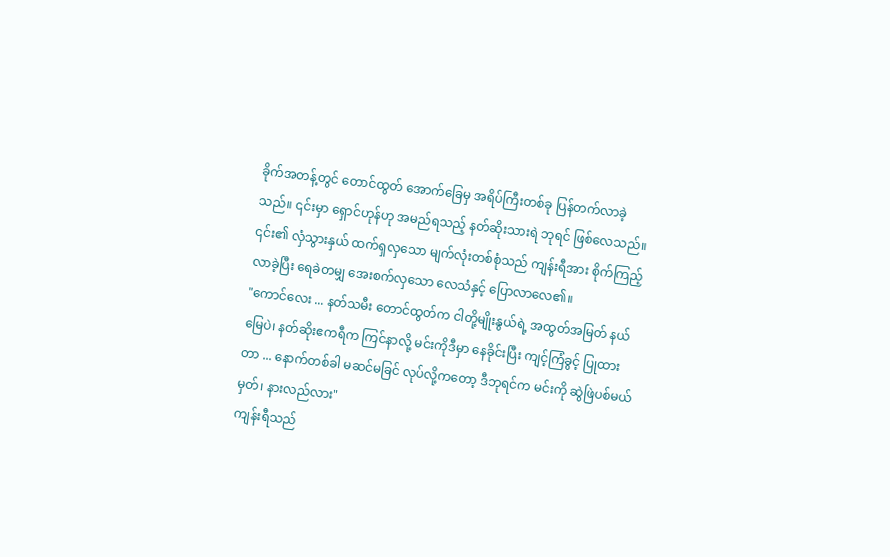ခိုက်အတန့်တွင် တောင်ထွတ် အောက်ခြေမှ အရိပ်ကြီးတစ်ခု ပြန်တက်လာခဲ့သည်။ ၎င်းမှာ ရှောင်ဟုန်ဟု အမည်ရသည့် နတ်ဆိုးသားရဲ ဘုရင် ဖြစ်လေသည်။
၎င်း၏ လှံသွားနှယ် ထက်ရှလှသော မျက်လုံးတစ်စုံသည် ကျန်းရီအား စိုက်ကြည့်လာခဲ့ပြီး ရေခဲတမျှ အေးစက်လှသော လေသံနှင့် ပြောလာလေ၏။
"ကောင်လေး ... နတ်သမီး တောင်ထွတ်က ငါတို့မျိုးနွယ်ရဲ့ အထွတ်အမြတ် နယ်မြေပဲ၊ နတ်ဆိုးဧကရီက ကြင်နာလို့ မင်းကိုဒီမှာ နေခိုင်းပြီး ကျင့်ကြံခွင့် ပြုထားတာ ... နောက်တစ်ခါ မဆင်မခြင် လုပ်လို့ကတော့ ဒီဘုရင်က မင်းကို ဆွဲဖြဲပစ်မယ်မှတ်၊ နားလည်လား"
ကျန်းရီသည်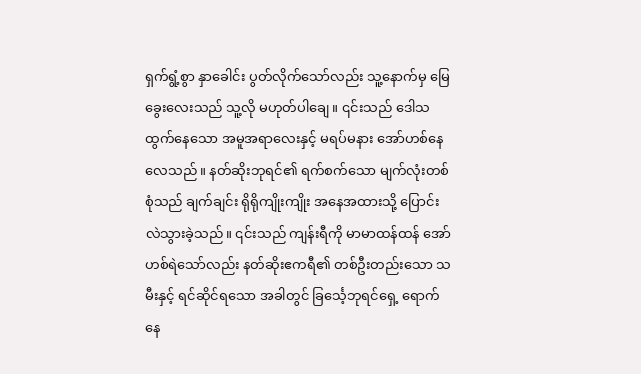ရှက်ရွံ့စွာ နှာခေါင်း ပွတ်လိုက်သော်လည်း သူ့နောက်မှ မြေခွေးလေးသည် သူ့လို မဟုတ်ပါချေ။ ၎င်းသည် ဒေါသထွက်နေသော အမူအရာလေးနှင့် မရပ်မနား အော်ဟစ်နေလေသည်။ နတ်ဆိုးဘုရင်၏ ရက်စက်သော မျက်လုံးတစ်စုံသည် ချက်ချင်း ရိုရိုကျိုးကျိုး အနေအထားသို့ ပြောင်းလဲသွားခဲ့သည်။ ၎င်းသည် ကျန်းရီကို မာမာထန်ထန် အော်ဟစ်ရဲသော်လည်း နတ်ဆိုးဧကရီ၏ တစ်ဦးတည်းသော သမီးနှင့် ရင်ဆိုင်ရသော အခါတွင် ခြင်္သေ့ဘုရင်ရှေ့ ရောက်နေ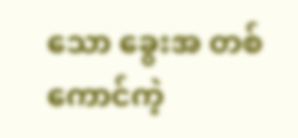သော ခွေးအ တစ်ကောင်ကဲ့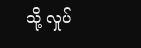သို့ လှုပ်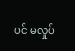ပင် မလှုပ်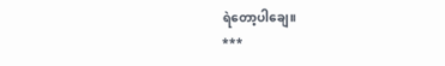ရဲတော့ပါချေ။
***